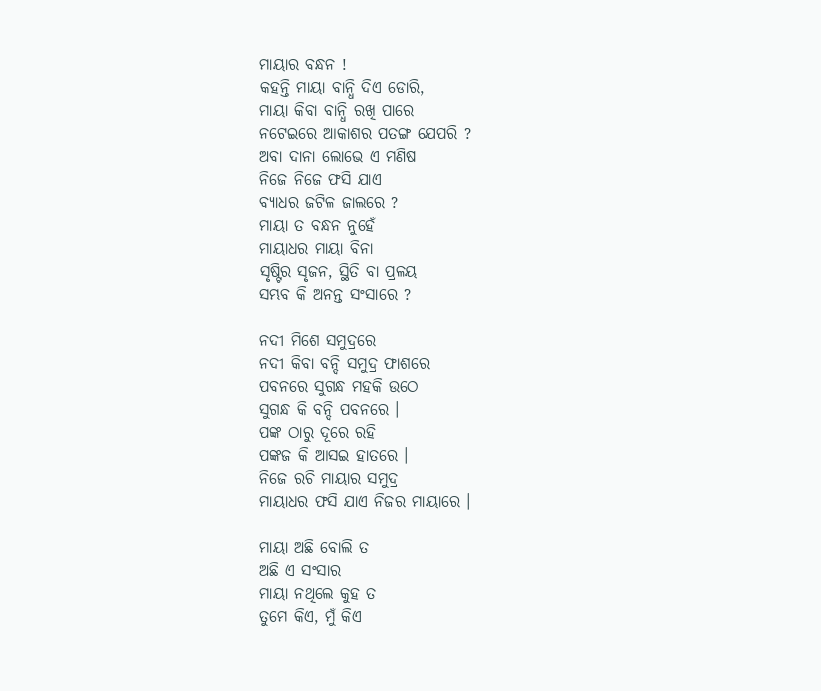ମାୟାର ବନ୍ଧନ !
କହନ୍ତି ମାୟା ବାନ୍ଧି ଦିଏ ଡୋରି,
ମାୟା କିବା ବାନ୍ଧି ରଖି ପାରେ
ନଟେଇରେ ଆକାଶର ପତଙ୍ଗ ଯେପରି ?
ଅବା ଦାନା ଲୋଭେ ଏ ମଣିଷ
ନିଜେ ନିଜେ ଫସି ଯାଏ
ବ୍ୟାଧର ଜଟିଳ ଜାଲରେ ?
ମାୟା ତ ବନ୍ଧନ ନୁହେଁ
ମାୟାଧର ମାୟା ବିନା
ସୃଷ୍ଟିର ସୃଜନ, ସ୍ଥିତି ବା ପ୍ରଳୟ
ସମ୍ଭବ କି ଅନନ୍ତ ସଂସାରେ ?

ନଦୀ ମିଶେ ସମୁଦ୍ରରେ
ନଦୀ କିବା ବନ୍ଦି ସମୁଦ୍ର ଫାଶରେ
ପବନରେ ସୁଗନ୍ଧ ମହକି ଉଠେ
ସୁଗନ୍ଧ କି ବନ୍ଦି ପବନରେ ।
ପଙ୍କ ଠାରୁ ଦୂରେ ରହି
ପଙ୍କଜ କି ଆସଇ ହାତରେ ।
ନିଜେ ରଚି ମାୟାର ସମୁଦ୍ର
ମାୟାଧର ଫସି ଯାଏ ନିଜର ମାୟାରେ ।

ମାୟା ଅଛି ବୋଲି ତ
ଅଛି ଏ ସଂସାର
ମାୟା ନଥିଲେ କୁହ ତ
ତୁମେ କିଏ, ମୁଁ କିଏ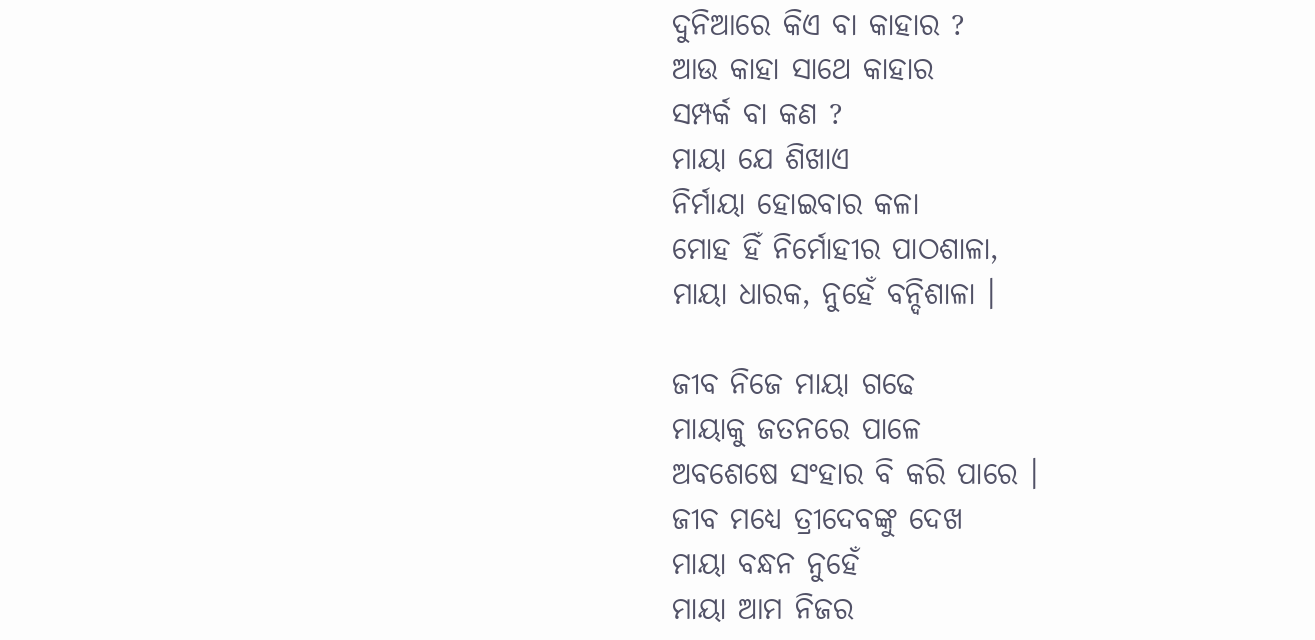ଦୁନିଆରେ କିଏ ବା କାହାର ?
ଆଉ କାହା ସାଥେ କାହାର
ସମ୍ପର୍କ ବା କଣ ?
ମାୟା ଯେ ଶିଖାଏ
ନିର୍ମାୟା ହୋଇବାର କଳା
ମୋହ ହିଁ ନିର୍ମୋହୀର ପାଠଶାଳା,
ମାୟା ଧାରକ, ନୁହେଁ ବନ୍ଦିଶାଳା ।

ଜୀବ ନିଜେ ମାୟା ଗଢେ
ମାୟାକୁ ଜତନରେ ପାଳେ
ଅବଶେଷେ ସଂହାର ବି କରି ପାରେ ।
ଜୀବ ମଧ୍ୟେ ତ୍ରୀଦେବଙ୍କୁ ଦେଖ
ମାୟା ବନ୍ଧନ ନୁହେଁ
ମାୟା ଆମ ନିଜର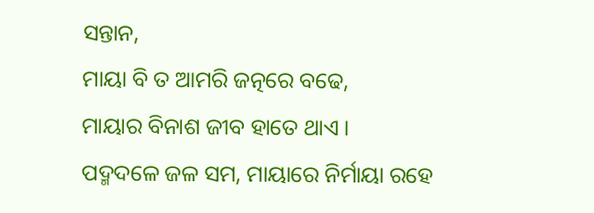ସନ୍ତାନ,
ମାୟା ବି ତ ଆମରି ଜତ୍ନରେ ବଢେ,
ମାୟାର ବିନାଶ ଜୀବ ହାତେ ଥାଏ ।
ପଦ୍ମଦଳେ ଜଳ ସମ, ମାୟାରେ ନିର୍ମାୟା ରହେ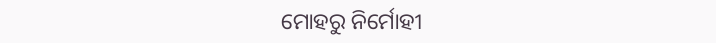ମୋହରୁ ନିର୍ମୋହୀ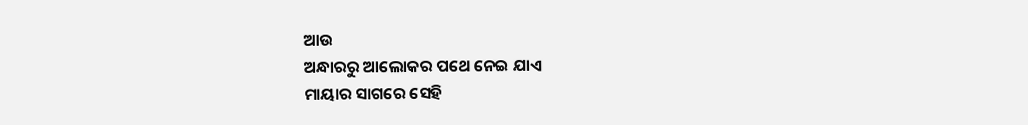ଆଉ
ଅନ୍ଧାରରୁ ଆଲୋକର ପଥେ ନେଇ ଯାଏ
ମାୟାର ସାଗରେ ସେହି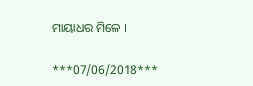ମାୟାଧର ମିଳେ ।

***07/06/2018***